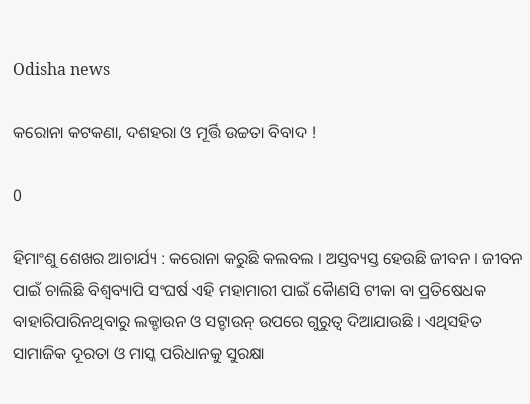Odisha news

କରୋନା କଟକଣା, ଦଶହରା ଓ ମୂର୍ତ୍ତି ଉଚ୍ଚତା ବିବାଦ !

0

ହିମାଂଶୁ ଶେଖର ଆଚାର୍ଯ୍ୟ : କରୋନା କରୁଛି କଲବଲ । ଅସ୍ତବ୍ୟସ୍ତ ହେଉଛି ଜୀବନ । ଜୀବନ ପାଇଁ ଚାଲିଛି ବିଶ୍ୱବ୍ୟାପି ସଂଘର୍ଷ ଏହି ମହାମାରୀ ପାଇଁ କୈାଣସି ଟୀକା ବା ପ୍ରତିଷେଧକ ବାହାରିପାରିନଥିବାରୁ ଲକ୍ଡାଉନ ଓ ସଟ୍ଡାଉନ୍ ଉପରେ ଗୁରୁତ୍ୱ ଦିଆଯାଉଛି । ଏଥିସହିତ ସାମାଜିକ ଦୂରତା ଓ ମାସ୍କ ପରିଧାନକୁ ସୁରକ୍ଷା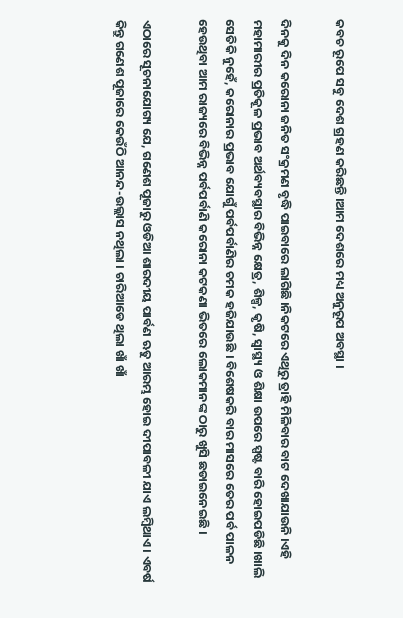କବଚ ରୂପେ ସବୁ ଦେଶ ଗ୍ରହଣ କରିଛନ୍ତି ।ଆମ ଦେଶରେ ମଧ୍ୟ ଅନୁରୂପ ଅବସ୍ଥା ।

ଦିନକୁ ଦିନ କରୋନା ଜନିତ ସଂକ୍ରମଣ ବୃଦ୍ଧି ପାଇବାରେ ଲାଗିଛି ।ନିକଟରେ ଏଥିରୁ ତ୍ରାହି ମିଳିବାର ବାଟ ଦେଖାଯାଉନି ।ଏହି ମହାମାରୀର ପ୍ରତିକୂଳ ପ୍ରଭାବ ଅର୍ଥବ୍ୟବସ୍ଥାର ବିଭିନ୍ନ କ୍ଷେତ୍ର, ଶିଳ୍ପ, କୃଷି, ସ୍ୱାସ୍ଥ୍ୟ ଓ ଶିକ୍ଷା ଉପରେ ସ୍ପଷ୍ଟ ବାରି ହୋଇପଡିଛି ।ଖାଲି ସେତିକି ନୁହେଁ, କରୋନାର ପ୍ରଭାବ ଯୋଗୁଁ ପର୍ବପର୍ବାଣିର ଚମକ ହଜିଯାଉଛି । ବିଶେଷକରି ବାର ମାସରେ ତେର ପର୍ବ ପାଳନ ହେଉଥିବା ଆମ ରାଜ୍ୟରେ ବିଭିନ୍ନ ପର୍ବପର୍ବାଣି କରୋନା କଟକଣା ଭିତରେ ଲୋକମାନଙ୍କ ଠାରୁ ଖୁସି ଛଡାଇନେଇଛି ।

ଏଠାରେ ସୂଚନାଯୋଗ୍ୟ ଯେ, ଗଣେଶ ପୂଜାରୁ ଓଡିଆ ଶାରଦୀୟ ପାର୍ବଣ ଋତୁ ଆରମ୍ଭ ହୋଇ ଦୀପାବଳୀ ଯାଏ ଲମ୍ବିଥାଏ । ଏବର୍ଷ କିନ୍ତୁ ଗଣେଶ ପୂଜାରେ କେଉଁଠି ଆନନ୍ଦ-ଉଲ୍ଲାସ ନଥିଲା । ଚାରିଆଡେ ଥିଲା ଖାଁ ଖାଁ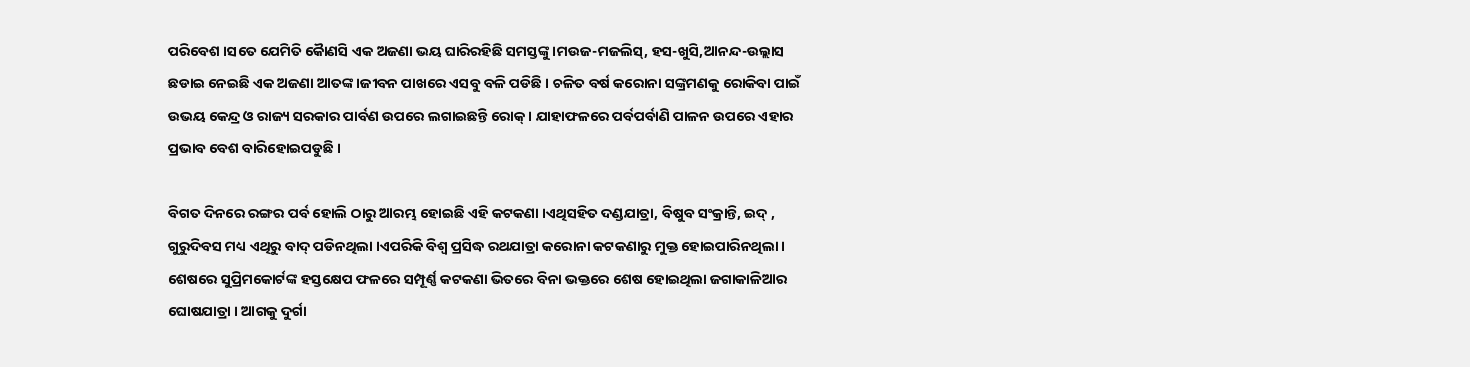ପରିବେଶ ।ସତେ ଯେମିତି କୈାଣସି ଏକ ଅଜଣା ଭୟ ଘାରିରହିଛି ସମସ୍ତଙ୍କୁ ।ମଉଜ-ମଜଲିସ୍, ହସ-ଖୁସି,ଆନନ୍ଦ-ଉଲ୍ଲାସ ଛଡାଇ ନେଇଛି ଏକ ଅଜଣା ଆତଙ୍କ ।ଜୀବନ ପାଖରେ ଏସବୁ ବଳି ପଡିଛି । ଚଳିତ ବର୍ଷ କରୋନା ସଙ୍କ୍ରମଣକୁ ରୋକିବା ପାଇଁ ଉଭୟ କେନ୍ଦ୍ର ଓ ରାଜ୍ୟ ସରକାର ପାର୍ବଣ ଉପରେ ଲଗାଇଛନ୍ତି ରୋକ୍ । ଯାହାଫଳରେ ପର୍ବପର୍ବାଣି ପାଳନ ଉପରେ ଏହାର ପ୍ରଭାବ ବେଶ ବାରିହୋଇପଡୁଛି ।

ବିଗତ ଦିନରେ ରଙ୍ଗର ପର୍ବ ହୋଲି ଠାରୁ ଆରମ୍ଭ ହୋଇଛି ଏହି କଟକଣା ।ଏଥିସହିତ ଦଣ୍ଡଯାତ୍ରା, ବିଷୁବ ସଂକ୍ରାନ୍ତି, ଇଦ୍ , ଗୁରୁଦିବସ ମଧ୍ୟ ଏଥିରୁ ବାଦ୍ ପଡିନଥିଲା ।ଏପରିକି ବିଶ୍ୱ ପ୍ରସିଦ୍ଧ ରଥଯାତ୍ରା କରୋନା କଟକଣାରୁ ମୁକ୍ତ ହୋଇପାରିନଥିଲା । ଶେଷରେ ସୁପ୍ରିମକୋର୍ଟଙ୍କ ହସ୍ତକ୍ଷେପ ଫଳରେ ସମ୍ପୂର୍ଣ୍ଣ କଟକଣା ଭିତରେ ବିନା ଭକ୍ତରେ ଶେଷ ହୋଇଥିଲା ଜଗାକାଳିଆର ଘୋଷଯାତ୍ରା । ଆଗକୁ ଦୁର୍ଗା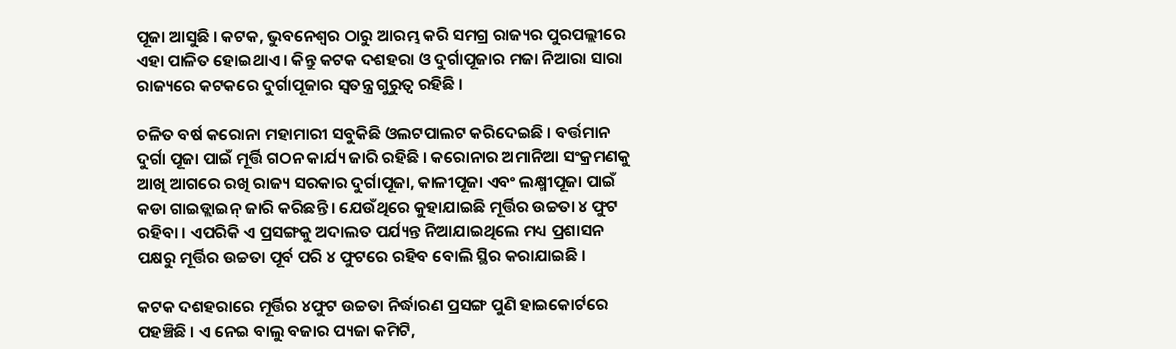ପୂଜା ଆସୁଛି । କଟକ, ଭୁବନେଶ୍ୱର ଠାରୁ ଆରମ୍ଭ କରି ସମଗ୍ର ରାଜ୍ୟର ପୁରପଲ୍ଲୀରେ ଏହା ପାଳିତ ହୋଇଥାଏ । କିନ୍ତୁ କଟକ ଦଶହରା ଓ ଦୁର୍ଗାପୂଜାର ମଜା ନିଆରା ସାରା ରାଜ୍ୟରେ କଟକରେ ଦୁର୍ଗାପୂଜାର ସ୍ୱତନ୍ତ୍ର ଗୁରୁତ୍ୱ ରହିଛି ।

ଚଳିତ ବର୍ଷ କରୋନା ମହାମାରୀ ସବୁକିଛି ଓଲଟପାଲଟ କରିଦେଇଛି । ବର୍ତ୍ତମାନ ଦୁର୍ଗା ପୂଜା ପାଇଁ ମୂର୍ତ୍ତି ଗଠନ କାର୍ଯ୍ୟ ଜାରି ରହିଛି । କରୋନାର ଅମାନିଆ ସଂକ୍ରମଣକୁ ଆଖି ଆଗରେ ରଖି ରାଜ୍ୟ ସରକାର ଦୁର୍ଗାପୂଜା, କାଳୀପୂଜା ଏବଂ ଲକ୍ଷ୍ମୀପୂଜା ପାଇଁ କଡା ଗାଇଡ୍ଲାଇନ୍ ଜାରି କରିଛନ୍ତି । ଯେଉଁଥିରେ କୁହାଯାଇଛି ମୂର୍ତ୍ତିର ଉଚ୍ଚତା ୪ ଫୁଟ ରହିବା । ଏପରିକି ଏ ପ୍ରସଙ୍ଗକୁ ଅଦାଲତ ପର୍ଯ୍ୟନ୍ତ ନିଆଯାଇଥିଲେ ମଧ୍ୟ ପ୍ରଶାସନ ପକ୍ଷରୁ ମୂର୍ତ୍ତିର ଉଚ୍ଚତା ପୂର୍ବ ପରି ୪ ଫୁଟରେ ରହିବ ବୋଲି ସ୍ଥିର କରାଯାଇଛି ।

କଟକ ଦଶହରାରେ ମୂର୍ତ୍ତିର ୪ଫୁଟ ଉଚ୍ଚତା ନିର୍ଦ୍ଧାରଣ ପ୍ରସଙ୍ଗ ପୁଣି ହାଇକୋର୍ଟରେ ପହଞ୍ଚିଛି । ଏ ନେଇ ବାଲୁ ବଜାର ପ୍ୟଜା କମିଟି,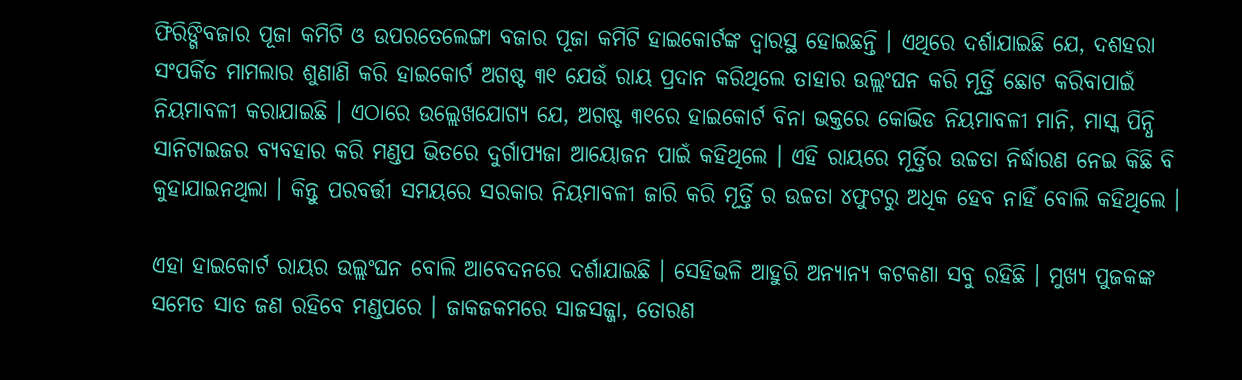ଫିରିଙ୍ଗିବଜାର ପୂଜା କମିଟି ଓ ଉପରତେଲେଙ୍ଗା ବଜାର ପୂଜା କମିଟି ହାଇକୋର୍ଟଙ୍କ ଦ୍ୱାରସ୍ଥ ହୋଇଛନ୍ତି । ଏଥିରେ ଦର୍ଶାଯାଇଛି ଯେ, ଦଶହରା ସଂପର୍କିତ ମାମଲାର ଶୁଣାଣି କରି ହାଇକୋର୍ଟ ଅଗଷ୍ଟ ୩୧ ଯେଉଁ ରାୟ ପ୍ରଦାନ କରିଥିଲେ ତାହାର ଉଲ୍ଲଂଘନ କରି ମୂର୍ତ୍ତି ଛୋଟ କରିବାପାଇଁ ନିୟମାବଳୀ କରାଯାଇଛି । ଏଠାରେ ଉଲ୍ଲେଖଯୋଗ୍ୟ ଯେ, ଅଗଷ୍ଟ ୩୧ରେ ହାଇକୋର୍ଟ ବିନା ଭକ୍ତରେ କୋଭିଡ ନିୟମାବଳୀ ମାନି, ମାସ୍କ ପିନ୍ଧି ସାନିଟାଇଜର ବ୍ୟବହାର କରି ମଣ୍ଡପ ଭିତରେ ଦୁର୍ଗାପ୍ୟଜା ଆୟୋଜନ ପାଇଁ କହିଥିଲେ । ଏହି ରାୟରେ ମୂର୍ତ୍ତିର ଉଚ୍ଚତା ନିର୍ଦ୍ଧାରଣ ନେଇ କିଛି ବି କୁହାଯାଇନଥିଲା । କିନ୍ତୁ ପରବର୍ତ୍ତୀ ସମୟରେ ସରକାର ନିୟମାବଳୀ ଜାରି କରି ମୂର୍ତ୍ତି ର ଉଚ୍ଚତା ୪ଫୁଟରୁ ଅଧିକ ହେବ ନାହିଁ ବୋଲି କହିଥିଲେ ।

ଏହା ହାଇକୋର୍ଟ ରାୟର ଉଲ୍ଲଂଘନ ବୋଲି ଆବେଦନରେ ଦର୍ଶାଯାଇଛି । ସେହିଭଳି ଆହୁରି ଅନ୍ୟାନ୍ୟ କଟକଣା ସବୁ ରହିଛି । ମୁଖ୍ୟ ପୁଜକଙ୍କ ସମେତ ସାତ ଜଣ ରହିବେ ମଣ୍ଡପରେ । ଜାକଜକମରେ ସାଜସଜ୍ଜା, ତୋରଣ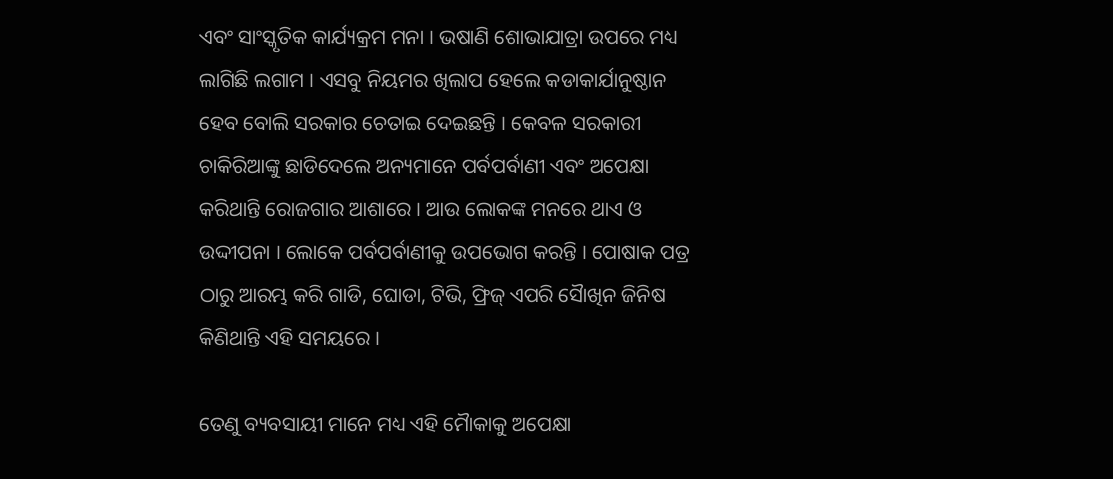ଏବଂ ସାଂସ୍କୃତିକ କାର୍ଯ୍ୟକ୍ରମ ମନା । ଭଷାଣି ଶୋଭାଯାତ୍ରା ଉପରେ ମଧ୍ୟ ଲାଗିଛି ଲଗାମ । ଏସବୁ ନିୟମର ଖିଲାପ ହେଲେ କଡାକାର୍ଯାନୁଷ୍ଠାନ ହେବ ବୋଲି ସରକାର ଚେତାଇ ଦେଇଛନ୍ତି । କେବଳ ସରକାରୀ ଚାକିରିଆଙ୍କୁ ଛାଡିଦେଲେ ଅନ୍ୟମାନେ ପର୍ବପର୍ବାଣୀ ଏବଂ ଅପେକ୍ଷା କରିଥାନ୍ତି ରୋଜଗାର ଆଶାରେ । ଆଉ ଲୋକଙ୍କ ମନରେ ଥାଏ ଓ ଉଦ୍ଦୀପନା । ଲୋକେ ପର୍ବପର୍ବାଣୀକୁ ଉପଭୋଗ କରନ୍ତି । ପୋଷାକ ପତ୍ର ଠାରୁ ଆରମ୍ଭ କରି ଗାଡି, ଘୋଡା, ଟିଭି, ଫ୍ରିଜ୍ ଏପରି ସୈାଖିନ ଜିନିଷ କିଣିଥାନ୍ତି ଏହି ସମୟରେ ।

ତେଣୁ ବ୍ୟବସାୟୀ ମାନେ ମଧ୍ୟ ଏହି ମୈାକାକୁ ଅପେକ୍ଷା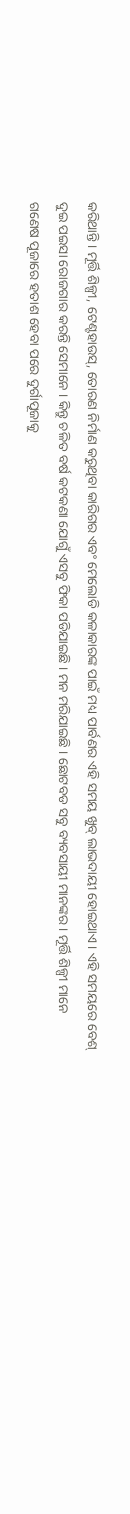କରିଥାନ୍ତି । ମୂର୍ତ୍ତି ଶିଳ୍ପୀ, ଟେଣ୍ଟହାଉସ୍, ତୋରଣ ନିର୍ମାଣ କରୁଥିବା କାରିଗର ଏବଂ ମେଲୋଡି କଳାକାରଙ୍କ ପାଇଁ ମଧ୍ୟ ପାର୍ବଣର ଏହି ସମୟ ଖୁବ୍ ଲାଭଦାୟୀ ହୋଇଥାଏ । ଏହି ସମୟରେ ବେଶ୍ ଦୁଇ ପଇସା ରୋଜଗାର କରନ୍ତି ସେମାନେ । କିନ୍ତୁ ଚଳିତ ବର୍ଷ କଟକଣା ଯୋଗୁଁ ଏସବୁ ଫିକା ପଡିଯାଇଛି । ମନ ମରିଯାଇଛି । ଛୋଟବଡ ସବୁ ବ୍ୟବସାୟୀ ମାନଙ୍କର । ମୂର୍ତ୍ତି ଶିଳ୍ପୀ ମାନେ ଗଣେଷ ପୂଜାରେ ହତାଶ ହେବା ପରେ ଦୁର୍ଗାପୂଜାକୁ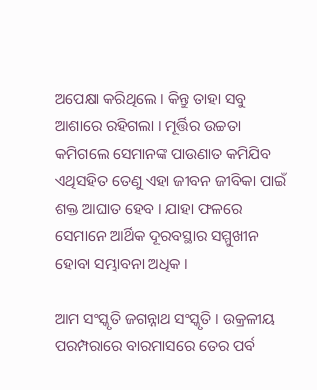ଅପେକ୍ଷା କରିଥିଲେ । କିନ୍ତୁ ତାହା ସବୁ ଆଶାରେ ରହିଗଲା । ମୂର୍ତ୍ତିର ଉଚ୍ଚତା କମିଗଲେ ସେମାନଙ୍କ ପାଉଣାତ କମିଯିବ ଏଥିସହିତ ତେଣୁ ଏହା ଜୀବନ ଜୀବିକା ପାଇଁ ଶକ୍ତ ଆଘାତ ହେବ । ଯାହା ଫଳରେ ସେମାନେ ଆର୍ଥିକ ଦୂରବସ୍ଥାର ସମ୍ମୁଖୀନ ହୋବା ସମ୍ଭାବନା ଅଧିକ ।

ଆମ ସଂସ୍କୃତି ଜଗନ୍ନାଥ ସଂସ୍କୃତି । ଉକ୍ରଳୀୟ ପରମ୍ପରାରେ ବାରମାସରେ ତେର ପର୍ବ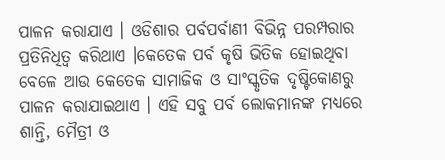ପାଳନ କରାଯାଏ । ଓଡିଶାର ପର୍ବପର୍ବାଣୀ ବିଭିନ୍ନ ପରମ୍ପରାର ପ୍ରତିନିଧିତ୍ୱ କରିଥାଏ ।କେତେକ ପର୍ବ କୃଷି ଭିତିକ ହୋଇଥିବା ବେଳେ ଆଉ କେତେକ ସାମାଜିକ ଓ ସାଂସ୍କୃତିକ ଦୃଷ୍ଟିକୋଣରୁ ପାଳନ କରାଯାଇଥାଏ । ଏହି ସବୁ ପର୍ବ ଲୋକମାନଙ୍କ ମଧ୍ୟରେ ଶାନ୍ତି, ମୈତ୍ରୀ ଓ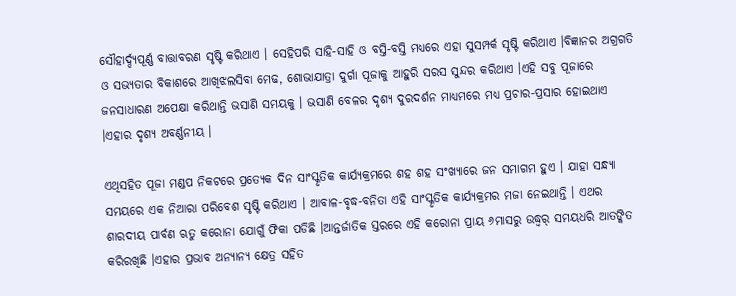ସୌହାର୍ଦ୍ଦ୍ୟପୂର୍ଣ୍ଣ ବାତ୍ତାବରଣ ସୃଷ୍ଟି କରିଥାଏ । ସେହିପରି ସାହି-ସାହି ଓ ବସ୍ତି-ବସ୍ତି ମଧ୍ୟରେ ଏହା ସୁସମ୍ପର୍କ ସୃଷ୍ଟି କରିଥାଏ ।ବିଜ୍ଞାନର ଅଗ୍ରଗତି ଓ ସଭ୍ୟତାର ବିକାଶରେ ଆଖିଝଲସିବା ମେଢ, ଶୋଭାଯାତ୍ରା ଦୁର୍ଗା ପୂଜାକୁ ଆହୁରି ସରସ ସୁନ୍ଦର କରିଥାଏ ।ଏହି ସବୁ ପୂଜାରେ ଜନସାଧାରଣ ଅପେକ୍ଷା କରିଥାନ୍ତି ଭସାଣି ସମୟକୁ । ଭସାଣି ବେଳର ଦୃଶ୍ୟ ଦୁରଦର୍ଶନ ମାଧ୍ୟମରେ ମଧ୍ୟ ପ୍ରଚାର-ପ୍ରସାର ହୋଇଥାଏ ।ଏହାର ଦୃଶ୍ୟ ଅବର୍ଣ୍ଣନୀୟ ।

ଏଥିସହିତ ପୂଜା ମଣ୍ଡପ ନିକଟରେ ପ୍ରତ୍ୟେକ ଦିନ ସାଂସ୍କୃତିକ କାର୍ଯ୍ୟକ୍ରମରେ ଶହ ଶହ ସଂଖ୍ୟାରେ ଜନ ସମାଗମ ହୁଏ । ଯାହା ସନ୍ଧ୍ୟା ସମୟରେ ଏକ ନିଆରା ପରିବେଶ ସୃଷ୍ଟି କରିଥାଏ । ଆବାଳ-ବୃଦ୍ଧ-ବନିତା ଏହି ସାଂସ୍କୃତିକ କାର୍ଯ୍ୟକ୍ରମର ମଜା ନେଇଥାନ୍ତି । ଏଥର ଶାରଦୀୟ ପାର୍ବଣ ଋତୁ କରୋନା ଯୋଗୁଁ ଫିକା ପଡିଛି ।ଆନ୍ତର୍ଜାତିକ ସ୍ତରରେ ଏହି କରୋନା ପ୍ରାୟ ୬ମାସରୁ ଉଦ୍ଧ୍ୱର୍ ସମୟଧରି ଆତଙ୍କିତ କରିରଖିଛି ।ଏହାର ପ୍ରଭାବ ଅନ୍ୟାନ୍ୟ କ୍ଷେତ୍ର ସହିତ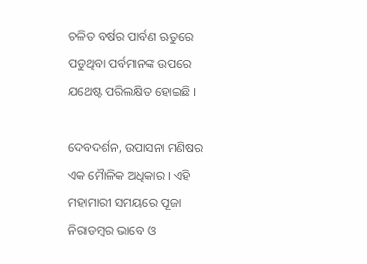ଚଳିତ ବର୍ଷର ପାର୍ବଣ ଋତୁରେ ପଡୁଥିବା ପର୍ବମାନଙ୍କ ଉପରେ ଯଥେଷ୍ଟ ପରିଲକ୍ଷିତ ହୋଇଛି ।

ଦେବଦର୍ଶନ, ଉପାସନା ମଣିଷର ଏକ ମୈାଳିକ ଅଧିକାର । ଏହି ମହାମାରୀ ସମୟରେ ପୂଜା ନିରାଡମ୍ବର ଭାବେ ଓ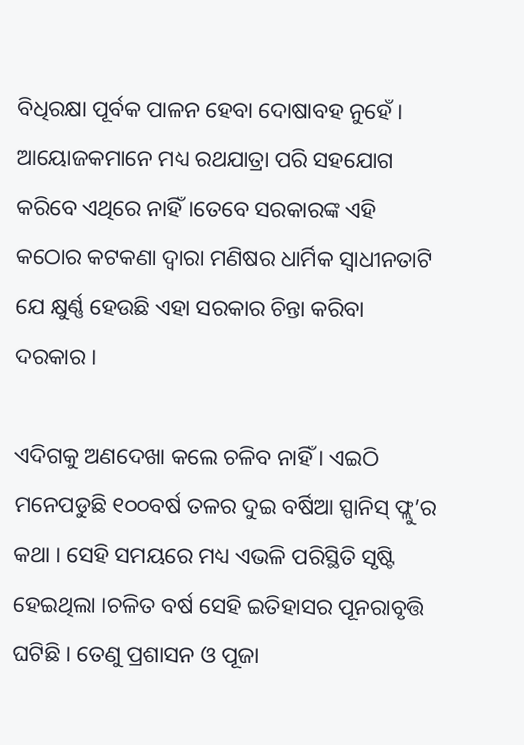ବିଧିରକ୍ଷା ପୂର୍ବକ ପାଳନ ହେବା ଦୋଷାବହ ନୁହେଁ । ଆୟୋଜକମାନେ ମଧ୍ୟ ରଥଯାତ୍ରା ପରି ସହଯୋଗ କରିବେ ଏଥିରେ ନାହିଁ ।ତେବେ ସରକାରଙ୍କ ଏହି କଠୋର କଟକଣା ଦ୍ୱାରା ମଣିଷର ଧାର୍ମିକ ସ୍ୱାଧୀନତାଟି ଯେ କ୍ଷୁର୍ଣ୍ଣ ହେଉଛି ଏହା ସରକାର ଚିନ୍ତା କରିବା ଦରକାର ।

ଏଦିଗକୁ ଅଣଦେଖା କଲେ ଚଳିବ ନାହିଁ । ଏଇଠି ମନେପଡୁଛି ୧୦୦ବର୍ଷ ତଳର ଦୁଇ ବର୍ଷିଆ ସ୍ପାନିସ୍ ଫ୍ଲୁ’ର କଥା । ସେହି ସମୟରେ ମଧ୍ୟ ଏଭଳି ପରିସ୍ଥିତି ସୃଷ୍ଟି ହେଇଥିଲା ।ଚଳିତ ବର୍ଷ ସେହି ଇତିହାସର ପୂନରାବୃତ୍ତି ଘଟିଛି । ତେଣୁ ପ୍ରଶାସନ ଓ ପୂଜା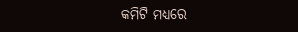କମିଟି ମଧ୍ୟରେ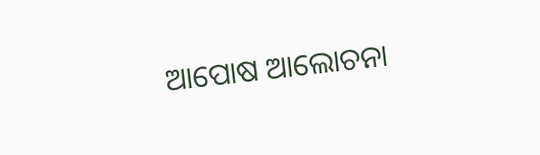ଆପୋଷ ଆଲୋଚନା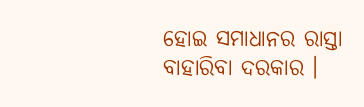ହୋଇ ସମାଧାନର ରାସ୍ତା ବାହାରିବା ଦରକାର ।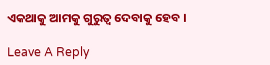ଏକଥାକୁ ଆମକୁ ଗୁରୁତ୍ୱ ଦେବାକୁ ହେବ ।

Leave A Reply